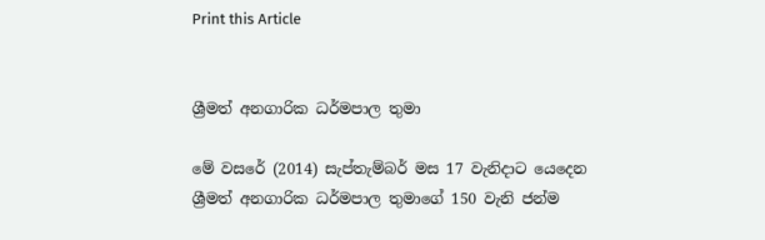Print this Article


ශ්‍රීමත් අනගාරික ධර්මපාල තුමා

මේ වසරේ (2014) සැප්තැම්බර් මස 17 වැනිදාට යෙදෙන ශ්‍රීමත් අනගාරික ධර්මපාල තුමාගේ 150 වැනි ජන්ම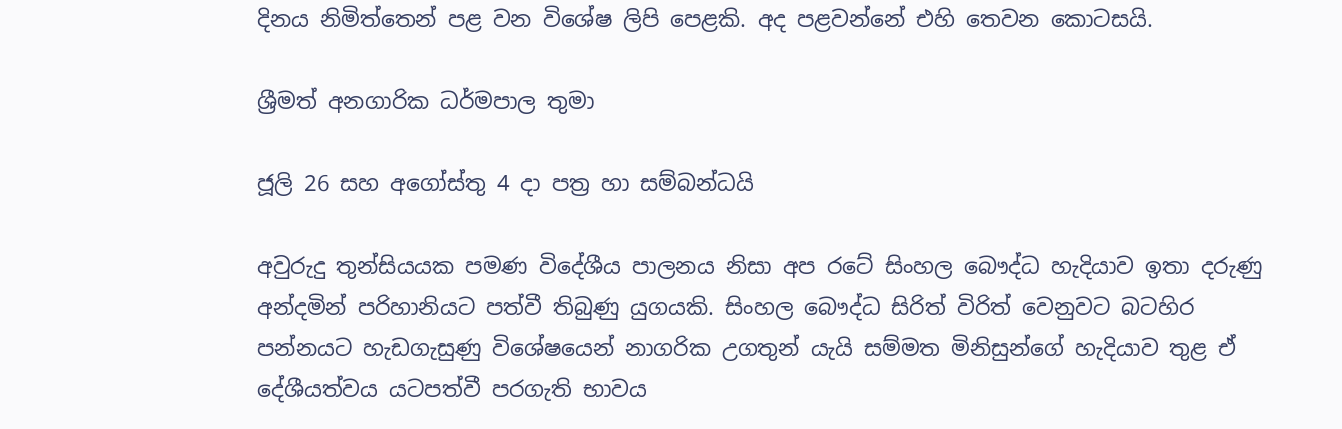දිනය නිමිත්තෙන් පළ වන විශේෂ ලිපි පෙළකි. අද පළවන්නේ එහි තෙවන කොටසයි.

ශ්‍රීමත් අනගාරික ධර්මපාල තුමා

ජූලි 26 සහ අගෝස්තු 4 දා පත්‍ර හා සම්බන්ධයි

අවුරුදු තුන්සියයක පමණ විදේශීය පාලනය නිසා අප රටේ සිංහල බෞද්ධ හැදියාව ඉතා දරුණු අන්දමින් පරිහානියට පත්වී තිබුණු යුගයකි. සිංහල බෞද්ධ සිරිත් විරිත් වෙනුවට බටහිර පන්නයට හැඩගැසුණු විශේෂයෙන් නාගරික උගතුන් යැයි සම්මත මිනිසුන්ගේ හැදියාව තුළ ඒ දේශීයත්වය යටපත්වී පරගැති භාවය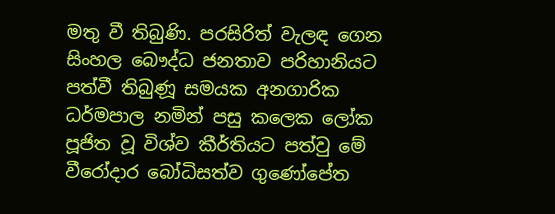මතු වී තිබුණි. පරසිරිත් වැලඳ ගෙන සිංහල බෞද්ධ ජනතාව පරිහානියට පත්වී තිබුණූ සමයක අනගාරික ධර්මපාල නමින් පසු කලෙක ලෝක පූජිත වූ විශ්ව කීර්තියට පත්වු මේ වීරෝදාර බෝධිසත්ව ගුණෝපේත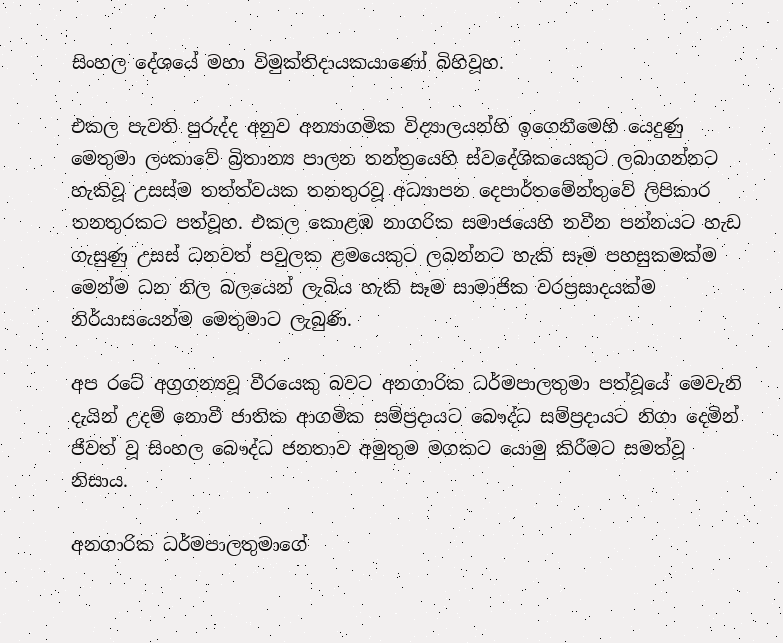සිංහල දේශයේ මහා විමුක්තිදායකයාණෝ බිහිවූහ.

එකල පැවති පුරුද්ද අනුව අන්‍යාගමික විද්‍යාලයන්හි ඉගෙනීමෙහි යෙදුණු මෙතුමා ලංකාවේ බ්‍රිතාන්‍ය පාලන තන්ත්‍රයෙහි ස්වදේශිකයෙකුට ලබාගන්නට හැකිවූ උසස්ම තත්ත්වයක තනතුරවූ අධ්‍යාපන දෙපාර්තමේන්තුවේ ලිපිකාර තනතුරකට පත්වූහ. එකල කොළඹ නාගරික සමාජයෙහි නවීන පන්නයට හැඩ ගැසුණු උසස් ධනවත් පවුලක ළමයෙකුට ලබන්නට හැකි සෑම පහසුකමක්ම මෙන්ම ධන නිල බලයෙන් ලැබිය හැකි සෑම සාමාජික වරප්‍රසාදයක්ම නිර්යාසයෙන්ම මෙතුමාට ලැබුණි.

අප රටේ අග්‍රගන්‍යවූ වීරයෙකු බවට අනගාරික ධර්මපාලතුමා පත්වූයේ මෙවැනි දැයින් උදම් නොවී ජාතික ආගමික සම්ප්‍රදායට බෞද්ධ සම්ප්‍රදායට නිගා දෙමින් ජීවත් වූ සිංහල බෞද්ධ ජනතාව අමුතුම මගකට යොමු කිරීමට සමත්වූ නිසාය.

අනගාරික ධර්මපාලතුමාගේ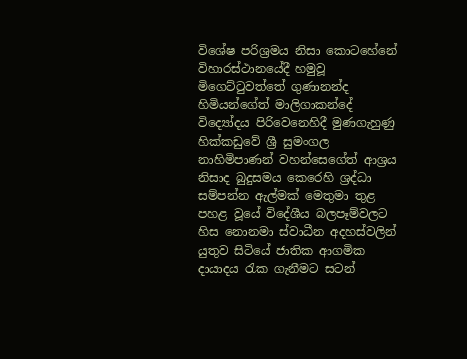විශේෂ පරිශ්‍රමය නිසා කොටහේනේ විහාරස්ථානයේදී හමුවූ මිගෙට්ටුවත්තේ ගුණානන්ද හිමියන්ගේත් මාලිගාකන්දේ විද්‍යෝදය පිරිවෙනෙහිදී මුණගැහුණු හික්කඩුවේ ශ්‍රී සුමංගල නාහිමිපාණන් වහන්සෙගේත් ආශ්‍රය නිසාද බුදුසමය කෙරෙහි ශ්‍රද්ධා සම්පන්න ඇල්මක් මෙතුමා තුළ පහළ වූයේ විදේශීය බලපෑම්වලට හිස නොනමා ස්වාධීන අදහස්වලින් යුතුව සිටියේ ජාතික ආගමික දායාදය රැක ගැනීමට සටන්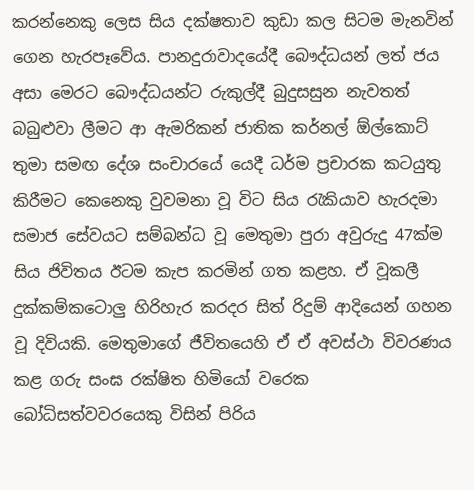කරන්නෙකු ලෙස සිය දක්ෂතාව කුඩා කල සිටම මැනවින් ගෙන හැරපෑවේය. පානදුරාවාදයේදී බෞද්ධයන් ලත් ජය අසා මෙරට බෞද්ධයන්ට රුකුල්දී බුදුසසුන නැවතත් බබුළුවා ලීමට ආ ඇමරිකන් ජාතික කර්නල් ඕල්කොට් තුමා සමඟ දේශ සංචාරයේ යෙදී ධර්ම ප්‍රචාරක කටයුතු කිරීමට කෙනෙකු වුවමනා වූ විට සිය රැකියාව හැරදමා සමාජ සේවයට සම්බන්ධ වූ මෙතුමා පුරා අවුරුදු 47ක්ම සිය ජිවිතය ඊටම කැප කරමින් ගත කළහ. ඒ වූකලී දුක්කම්කටොලු හිරිහැර කරදර සිත් රිදුම් ආදියෙන් ගහන වූ දිවියකි. මෙතුමාගේ ජීවිතයෙහි ඒ ඒ අවස්ථා විවරණය කළ ගරු සංඝ රක්ෂිත හිමියෝ වරෙක බෝධිසත්වවරයෙකු විසින් පිරිය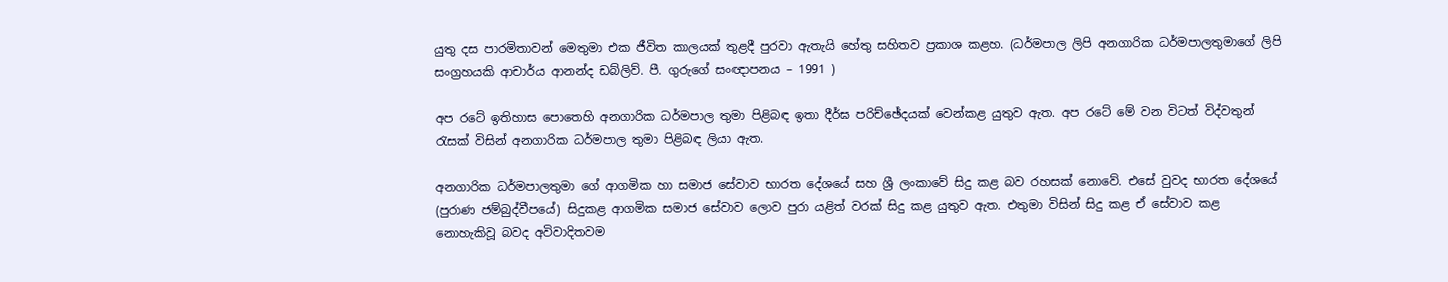යුතු දස පාරමිතාවන් මෙතුමා එක ජීවිත කාලයක් තුළදී පුරවා ඇතැයි හේතු සහිතව ප්‍රකාශ කළහ. (ධර්මපාල ලිපි අනගාරික ධර්මපාලතුමාගේ ලිපි සංග්‍රහයකි ආචාර්ය ආනන්ද ඩබ්ලිව්. පී. ගුරුගේ සංඥාපනය – 1991 )

අප රටේ ඉතිහාස පොතෙහි අනගාරික ධර්මපාල තුමා පිළිබඳ ඉතා දීර්ඝ පරිච්ඡේදයක් වෙන්කළ යුතුව ඇත. අප රටේ මේ වන විටත් විද්වතුන් රැසක් විසින් අනගාරික ධර්මපාල තුමා පිළිබඳ ලියා ඇත.

අනගාරික ධර්මපාලතුමා ගේ ආගමික හා සමාජ සේවාව භාරත දේශයේ සහ ශ්‍රී ලංකාවේ සිදු කළ බව රහසක් නොවේ. එසේ වුවද භාරත දේශයේ (පුරාණ ජම්බුද්වීපයේ) සිදුකළ ආගමික සමාජ සේවාව ලොව පුරා යළිත් වරක් සිදු කළ යුතුව ඇත. එතුමා විසින් සිදු කළ ඒ සේවාව කළ නොහැකිවූ බවද අවිවාදිතවම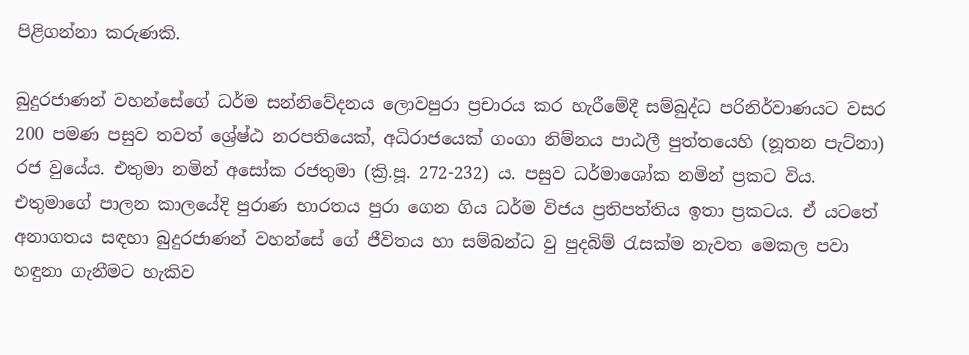පිළිගන්නා කරුණකි.

බුදුරජාණන් වහන්සේගේ ධර්ම සන්නිවේදනය ලොවපුරා ප්‍රචාරය කර හැරීමේදී සම්බුද්ධ පරිනිර්වාණයට වසර 200 පමණ පසුව තවත් ශ්‍රේෂ්ඨ නරපතියෙක්, අධිරාජයෙක් ගංගා නිම්නය පාඨලී පුත්තයෙහි (නූතන පැට්නා) රජ වුයේය. එතුමා නමින් අසෝක රජතුමා (ක්‍රි.පූ. 272-232) ය. පසුව ධර්මාශෝක නමින් ප්‍රකට විය. එතුමාගේ පාලන කාලයේදි පුරාණ භාරතය පුරා ගෙන ගිය ධර්ම විජය ප්‍රතිපත්තිය ඉතා ප්‍රකටය. ඒ යටතේ අනාගතය සඳහා බුදුරජාණන් වහන්සේ ගේ ජීවිතය හා සම්බන්ධ වු පුදබිම් රැසක්ම නැවත මෙකල පවා හඳුනා ගැනීමට හැකිව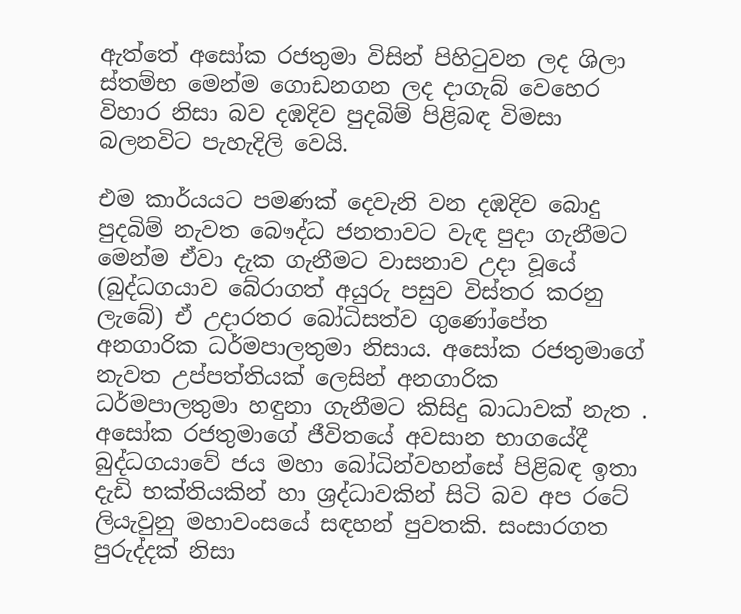ඇත්තේ අසෝක රජතුමා විසින් පිහිටුවන ලද ශිලා ස්තම්භ මෙන්ම ගොඩනගන ලද දාගැබ් වෙහෙර විහාර නිසා බව දඹදිව පුදබිම් පිළිබඳ විමසා බලනවිට පැහැදිලි වෙයි.

එම කාර්යයට පමණක් දෙවැනි වන දඹදිව බොදු පුදබිම් නැවත බෞද්ධ ජනතාවට වැඳ පුදා ගැනීමට මෙන්ම ඒවා දැක ගැනීමට වාසනාව උදා වූයේ (බුද්ධගයාව බේරාගත් අයුරු පසුව විස්තර කරනු ලැබේ) ඒ උදාරතර බෝධිසත්ව ගුණෝපේත අනගාරික ධර්මපාලතුමා නිසාය. අසෝක රජතුමාගේ නැවත උප්පත්තියක් ලෙසින් අනගාරික ධර්මපාලතුමා හඳුනා ගැනීමට කිසිදු බාධාවක් නැත . අසෝක රජතුමාගේ ජීවිතයේ අවසාන භාගයේදී බුද්ධගයාවේ ජය මහා බෝධින්වහන්සේ පිළිබඳ ඉතා දැඩි භක්තියකින් හා ශ්‍රද්ධාවකින් සිටි බව අප රටේ ලියැවුනු මහාවංසයේ සඳහන් පුවතකි. සංසාරගත පුරුද්දක් නිසා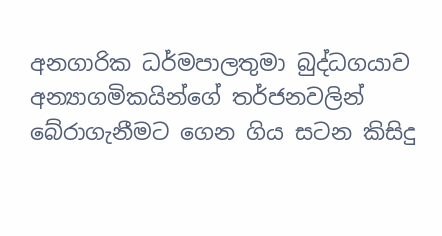අනගාරික ධර්මපාලතුමා බුද්ධගයාව අන්‍යාගමිකයින්ගේ තර්ජනවලින් බේරාගැනීමට ගෙන ගිය සටන කිසිදු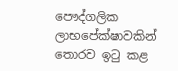පෞද්ගලික ලාභපේක්ෂාවකින් තොරව ඉටු කළ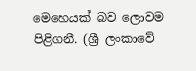මෙහෙයක් බව ලොවම පිළිගනී. (ශ්‍රී ලංකාවේ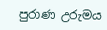පුරාණ උරුමය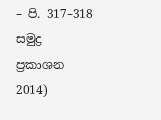– පි. 317–318 සමුද්‍ර ප්‍රකාශන 2014)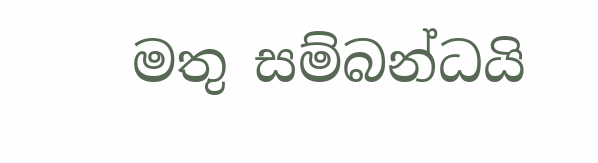මතු සම්බන්ධයි